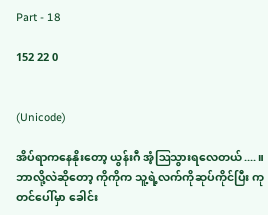Part - 18

152 22 0


(Unicode)

အိပ်ရာကနေနိုးတော့ ယွန်းဂီ အံ့ဩသွားရလေတယ်....။ ဘာလို့လဲဆိုတော့ ကိုကိုက သူ့ရဲ့လက်ကိုဆုပ်ကိုင်ပြီး ကုတင်ပေါ်‌မှာ ခေါင်း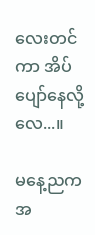လေးတင်ကာ အိပ်ပျော်နေလို့လေ...။

မနေ့ညကအ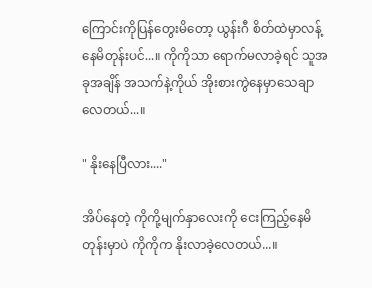ကြောင်းကိုပြန်တွေးမိတော့ ယွန်းဂီ စိတ်ထဲမှာလန့်နေမိတုန်းပင်...။ ကိုကိုသာ ရောက်မလာခဲ့ရင် သူအခုအချိန် အသက်နဲ့ကိုယ် အိုးစားကွဲနေမှာသေချာလေတယ်...။

" နိုးနေပြီလား...."

အိပ်နေတဲ့ ကိုကို့မျက်နှာလေးကို ငေးကြည့်နေမိတုန်းမှာပဲ ကိုကိုက နိုးလာခဲ့လေတယ်...။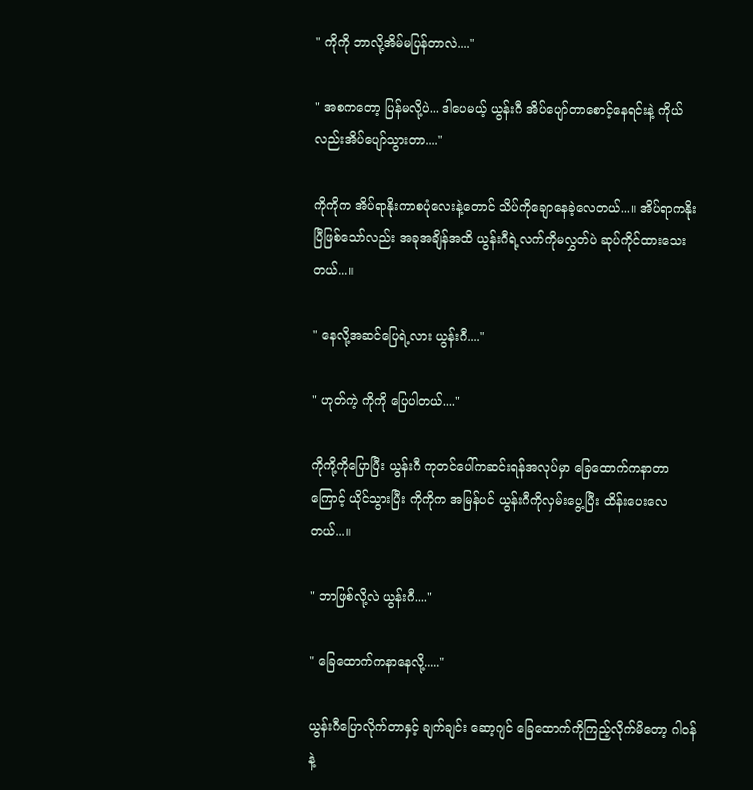" ကိုကို ဘာလို့အိမ်မပြန်တာလဲ...."

" အစကတော့ ပြန်မလို့ပဲ... ဒါပေမယ့် ယွန်းဂီ အိပ်ပျော်တာစောင့်နေရင်းနဲ့ ကိုယ်လည်းအိပ်ပျော်သွားတာ...."

ကိုကိုက အိပ်ရာနိုးကာစပုံလေးနဲ့တောင် သိပ်ကိုချောနေခဲ့လေတယ်...။ အိပ်ရာကနိုးပြီဖြစ်သော်လည်း အခုအချိန်အထိ ယွန်းဂီရဲ့လက်ကိုမလွှတ်ပဲ ဆုပ်ကိုင်ထားသေးတယ်...။

" နေလို့အဆင်ပြေရဲ့လား ယွန်းဂီ...."

" ဟုတ်ကဲ့ ကိုကို ပြေပါတယ်...."

ကိုကို့ကိုပြောပြီး ယွန်းဂီ ကုတင်ပေါ်ကဆင်းရန်အလုပ်မှာ ခြေထောက်ကနာတာကြောင့် ယိုင်သွားပြီး ကိုကိုက အမြန်ပင် ယွန်းဂီကိုလှမ်းပွေ့ပြီး ထိန်းပေးလေတယ်...။

" ဘာဖြစ်လို့လဲ ယွန်းဂီ...."

" ခြေထောက်ကနာနေလို့....."

ယွန်းဂီပြောလိုက်တာနှင့် ချက်ချင်း ဆော့ဂျင် ခြေထောက်ကိုကြည့်လိုက်မိတော့ ဂါဝန်နဲ့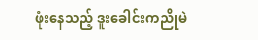ဖုံးနေသည့် ဒူးခေါင်းကညိုမဲ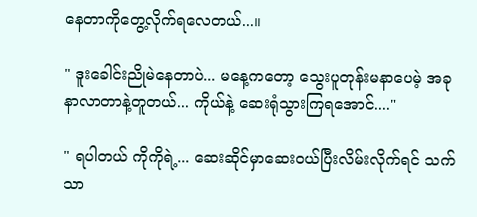နေတာကိုတွေ့လိုက်ရလေတယ်...။

" ဒူးခေါင်းညိုမဲနေတာပဲ... မနေ့ကတော့ သွေးပူတုန်းမနာပေမဲ့ အခုနာလာတာနဲ့တူတယ်... ကိုယ်နဲ့ ဆေးရုံသွားကြရအောင်...."

" ရပါတယ် ကိုကိုရဲ့... ဆေးဆိုင်မှာဆေးဝယ်ပြီးလိမ်းလိုက်ရင် သက်သာ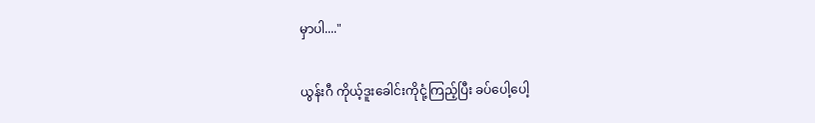မှာပါ...."

ယွန်းဂီ ကိုယ့်‌ဒူးခေါင်းကိုငုံ့ကြည့်ပြီး ခပ်ပေါ့ပေါ့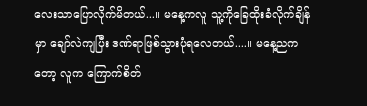လေးသာပြောလိုက်မိတယ်...။ မနေ့ကလူ သူ့ကိုခြေထိုးခံလိုက်ချိန်မှာ ချော်လဲကျပြီး ဒဏ်ရာဖြစ်သွားပုံရလေတယ်....။ မနေ့ညကတော့ လူက ကြောက်စိတ်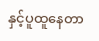နှင့်ပူထူနေတာ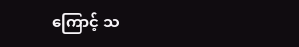ကြောင့် သ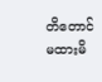တိတောင်မထားမိ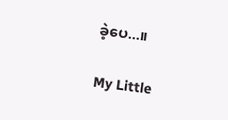ခဲ့ပေ...။

My Little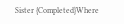Sister {Completed}Where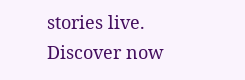stories live. Discover now